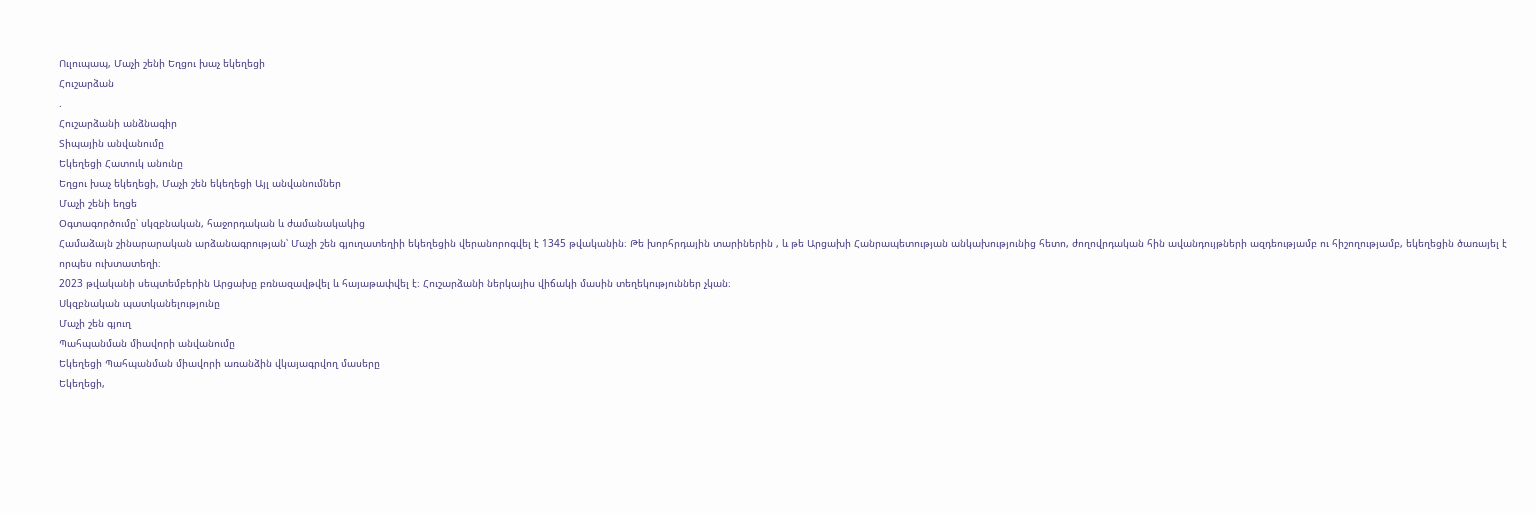Ուլուպապ, Մաչի շենի Եղցու խաչ եկեղեցի
Հուշարձան
.
Հուշարձանի անձնագիր
Տիպային անվանումը
Եկեղեցի Հատուկ անունը
Եղցու խաչ եկեղեցի, Մաչի շեն եկեղեցի Այլ անվանումներ
Մաչի շենի եղցե
Օգտագործումը՝ սկզբնական, հաջորդական և ժամանակակից
Համաձայն շինարարական արձանագրության՝ Մաչի շեն գյուղատեղիի եկեղեցին վերանորոգվել է 1345 թվականին։ Թե խորհրդային տարիներին , և թե Արցախի Հանրապետության անկախությունից հետո, ժողովրդական հին ավանդույթների ազդեությամբ ու հիշողությամբ, եկեղեցին ծառայել է որպես ուխտատեղի։
2023 թվականի սեպտեմբերին Արցախը բռնազավթվել և հայաթափվել է։ Հուշարձանի ներկայիս վիճակի մասին տեղեկություններ չկան։
Սկզբնական պատկանելությունը
Մաչի շեն գյուղ
Պահպանման միավորի անվանումը
Եկեղեցի Պահպանման միավորի առանձին վկայագրվող մասերը
Եկեղեցի,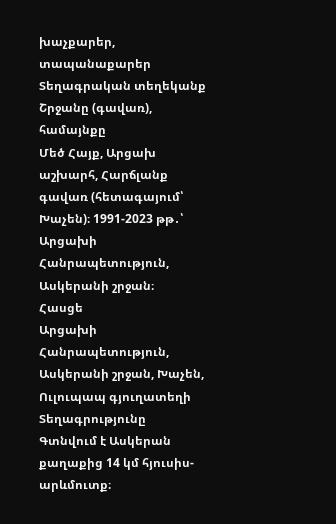խաչքարեր, տապանաքարեր
Տեղագրական տեղեկանք
Շրջանը (գավառ), համայնքը
Մեծ Հայք, Արցախ աշխարհ, Հարճլանք գավառ (հետագայում՝ Խաչեն)։ 1991-2023 թթ․՝ Արցախի Հանրապետություն, Ասկերանի շրջան։
Հասցե
Արցախի Հանրապետություն, Ասկերանի շրջան, Խաչեն, Ուլուպապ գյուղատեղի
Տեղագրությունը
Գտնվում է Ասկերան քաղաքից 14 կմ հյուսիս-արևմուտք։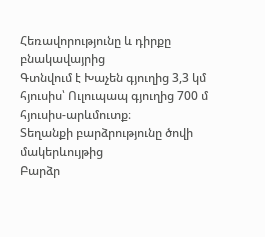Հեռավորությունը և դիրքը բնակավայրից
Գտնվում է Խաչեն գյուղից 3,3 կմ հյուսիս՝ Ուլուպապ գյուղից 700 մ հյուսիս-արևմուտք։
Տեղանքի բարձրությունը ծովի մակերևույթից
Բարձր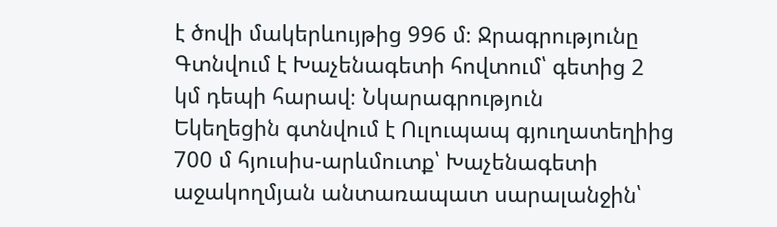է ծովի մակերևույթից 996 մ։ Ջրագրությունը
Գտնվում է Խաչենագետի հովտում՝ գետից 2 կմ դեպի հարավ։ Նկարագրություն
Եկեղեցին գտնվում է Ուլուպապ գյուղատեղիից 700 մ հյուսիս-արևմուտք՝ Խաչենագետի աջակողմյան անտառապատ սարալանջին՝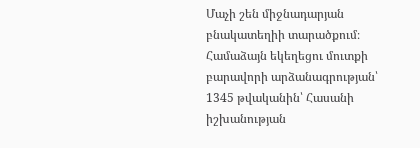Մաչի շեն միջնադարյան բնակատեղիի տարածքում։ Համաձայն եկեղեցու մուտքի բարավորի արձանագրության՝ 1345 թվականին՝ Հասանի իշխանության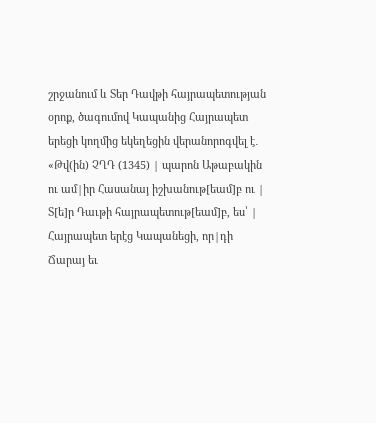շրջանում և Տեր Դավթի հայրապետության օրոք, ծագումով Կապանից Հայրապետ երեցի կողմից եկեղեցին վերանորոգվել է․ «Թվ(ին) ՉՂԴ (1345) | պարոն Աթաբակին ու ամ|իր Հասանայ իշխանութ[եամ]բ ու | Տ[ե]ր Դաւթի հայրապետութ[եամ]բ, ես՝ | Հայրապետ երէց Կապանեցի, որ|դի Ճարայ եւ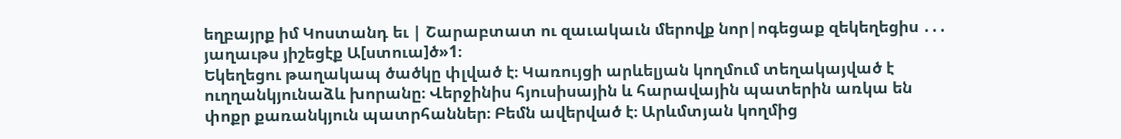եղբայրք իմ Կոստանդ եւ | Շարաբտատ ու զաւակաւն մերովք նոր|ոգեցաք զեկեղեցիս ․․․ յաղաւթս յիշեցէք Ա[ստուա]ծ»1։
Եկեղեցու թաղակապ ծածկը փլված է։ Կառույցի արևելյան կողմում տեղակայված է ուղղանկյունաձև խորանը։ Վերջինիս հյուսիսային և հարավային պատերին առկա են փոքր քառանկյուն պատրհաններ։ Բեմն ավերված է։ Արևմտյան կողմից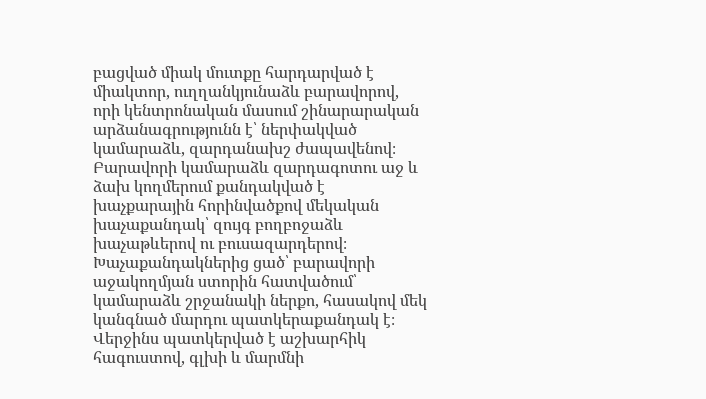բացված միակ մուտքը հարդարված է միակտոր, ուղղանկյունաձև բարավորով, որի կենտրոնական մասում շինարարական արձանագրությունն է՝ ներփակված կամարաձև, զարդանախշ ժապավենով։ Բարավորի կամարաձև զարդագոտու աջ և ձախ կողմերում քանդակված է խաչքարային հորինվածքով մեկական խաչաքանդակ՝ զույգ բողբոջաձև խաչաթևերով ու բուսազարդերով։ Խաչաքանդակներից ցած՝ բարավորի աջակողմյան ստորին հատվածում՝ կամարաձև շրջանակի ներքո, հասակով մեկ կանգնած մարդու պատկերաքանդակ է։ Վերջինս պատկերված է աշխարհիկ հագուստով, գլխի և մարմնի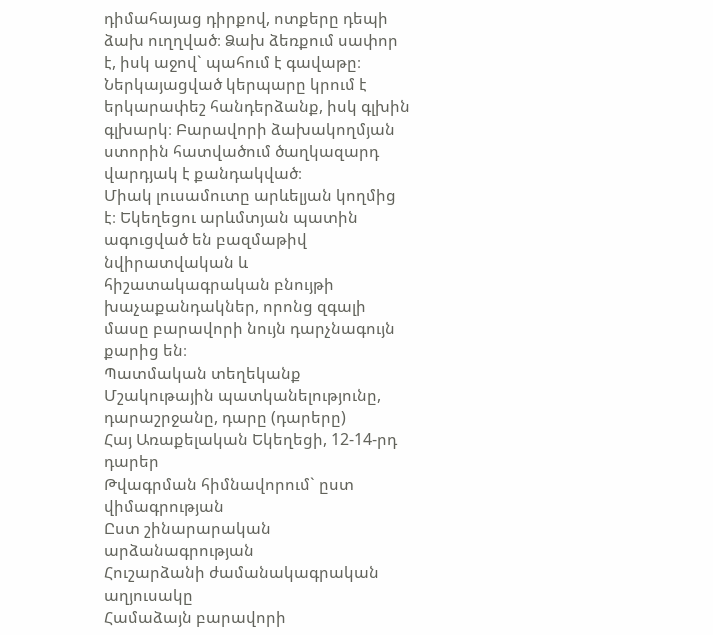դիմահայաց դիրքով, ոտքերը դեպի ձախ ուղղված։ Ձախ ձեռքում սափոր է, իսկ աջով` պահում է գավաթը։ Ներկայացված կերպարը կրում է երկարափեշ հանդերձանք, իսկ գլխին գլխարկ։ Բարավորի ձախակողմյան ստորին հատվածում ծաղկազարդ վարդյակ է քանդակված։
Միակ լուսամուտը արևելյան կողմից է։ Եկեղեցու արևմտյան պատին ագուցված են բազմաթիվ նվիրատվական և հիշատակագրական բնույթի խաչաքանդակներ, որոնց զգալի մասը բարավորի նույն դարչնագույն քարից են։
Պատմական տեղեկանք
Մշակութային պատկանելությունը, դարաշրջանը, դարը (դարերը)
Հայ Առաքելական Եկեղեցի, 12-14-րդ դարեր
Թվագրման հիմնավորում` ըստ վիմագրության
Ըստ շինարարական արձանագրության
Հուշարձանի ժամանակագրական աղյուսակը
Համաձայն բարավորի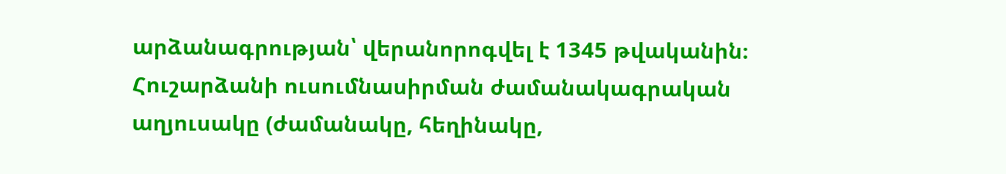արձանագրության՝ վերանորոգվել է 1345 թվականին։
Հուշարձանի ուսումնասիրման ժամանակագրական աղյուսակը (ժամանակը, հեղինակը,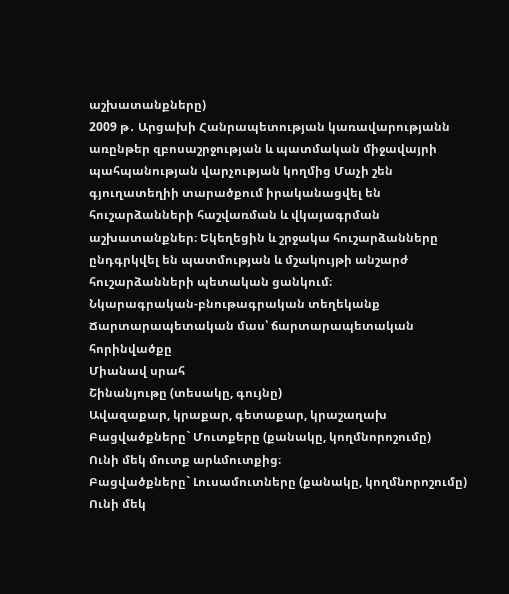աշխատանքները)
2009 թ․ Արցախի Հանրապետության կառավարությանն առընթեր զբոսաշրջության և պատմական միջավայրի պահպանության վարչության կողմից Մաչի շեն գյուղատեղիի տարածքում իրականացվել են հուշարձանների հաշվառման և վկայագրման աշխատանքներ։ Եկեղեցին և շրջակա հուշարձանները ընդգրկվել են պատմության և մշակույթի անշարժ հուշարձանների պետական ցանկում։
Նկարագրական-բնութագրական տեղեկանք
Ճարտարապետական մաս՝ ճարտարապետական հորինվածքը
Միանավ սրահ
Շինանյութը (տեսակը, գույնը)
Ավազաքար, կրաքար, գետաքար, կրաշաղախ
Բացվածքները` Մուտքերը (քանակը, կողմնորոշումը)
Ունի մեկ մուտք արևմուտքից։
Բացվածքները` Լուսամուտները (քանակը, կողմնորոշումը)
Ունի մեկ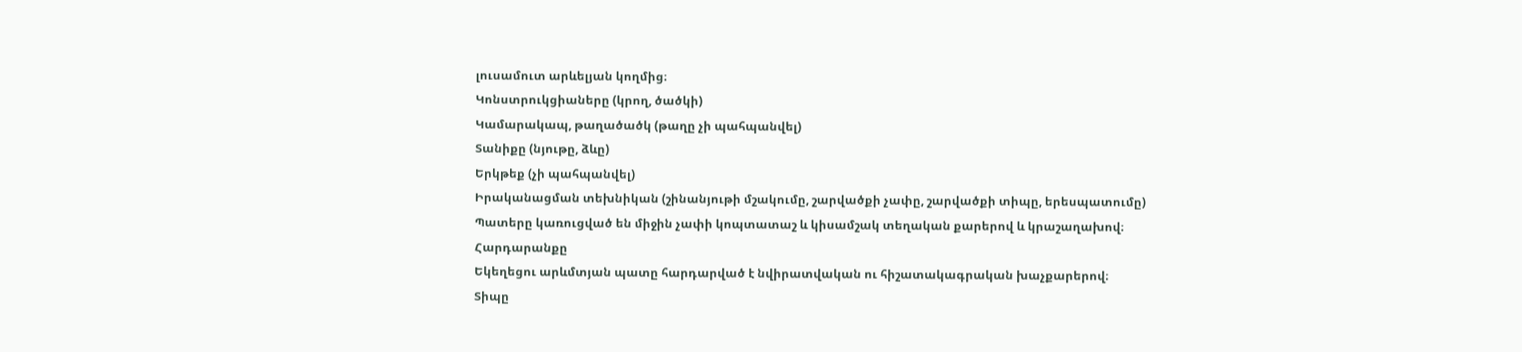լուսամուտ արևելյան կողմից։
Կոնստրուկցիաները (կրող, ծածկի)
Կամարակապ, թաղածածկ (թաղը չի պահպանվել)
Տանիքը (նյութը, ձևը)
Երկթեք (չի պահպանվել)
Իրականացման տեխնիկան (շինանյութի մշակումը, շարվածքի չափը, շարվածքի տիպը, երեսպատումը)
Պատերը կառուցված են միջին չափի կոպտատաշ և կիսամշակ տեղական քարերով և կրաշաղախով։
Հարդարանքը
Եկեղեցու արևմտյան պատը հարդարված է նվիրատվական ու հիշատակագրական խաչքարերով։
Տիպը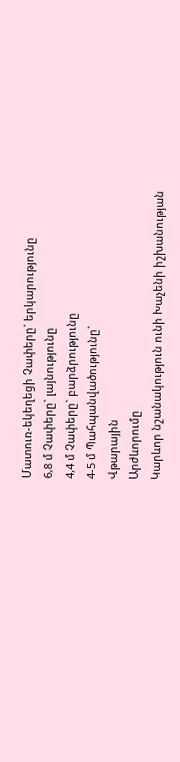Մատուռ-եկեղեցի Չափերը` երկարությունը
6,8 մ Չափերը` լայնությունը
4,4 մ Չափերը` բարձրությունը
4-5 մ Պահպանվածությունը`
Վթարային
Արժևորումը
Կարևոր նշանակություն ունի Խաչենի իշխանության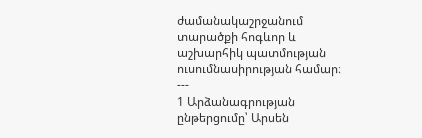ժամանակաշրջանում տարածքի հոգևոր և աշխարհիկ պատմության ուսումնասիրության համար։
---
1 Արձանագրության ընթերցումը՝ Արսեն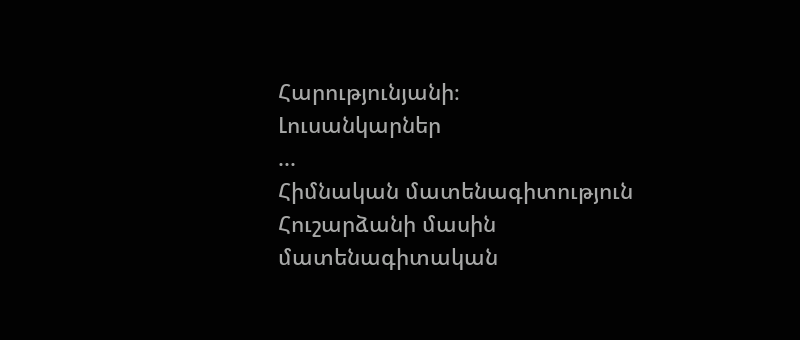Հարությունյանի։
Լուսանկարներ
...
Հիմնական մատենագիտություն
Հուշարձանի մասին մատենագիտական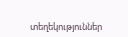տեղեկություններ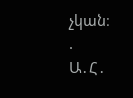չկան։
.
Ա․Հ․